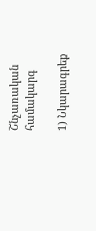Շնչառական համակարգ

1) Նկարագրեք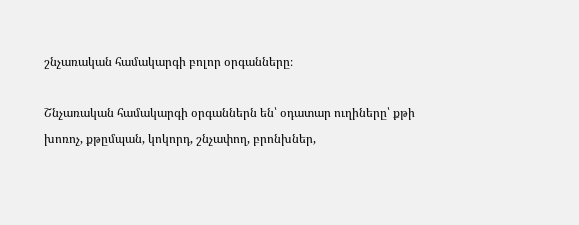շնչառական համակարգի բոլոր օրգանները։

Շնչառական համակարգի օրգաններն են՝ օդատար ուղիները՝ քթի խոռոչ, քթըմպան, կոկորդ, շնչափող, բրոնխներ,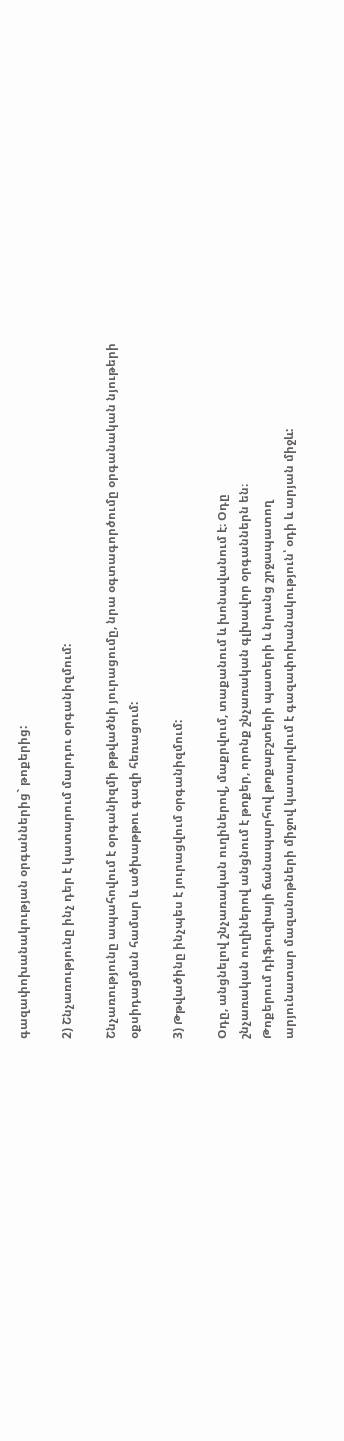գազափոխանակության օրգաններից` թոքերից:

2) Շնչառությունը ինչ դեր է կատարում մարդու օրգանիզմում:

Շնչառությունը ապահովում է օրգանիզմի թթվածնի յուրացումը, նրա օգտագործումը օրգանական նյութերի օքսիդացման համար և ածխաթթու գազի հեռացում:

3) Թթվածինը ինչպես է յուրացվում օրգանիզմում:

Օդը, անցնելով շնչառական ուղիներով, մաքրվում, տաքանում և խոնավանում է։ Օդը
շնչառական ուղիներով անցնում է թոքեր, որոնք շնչառական գլխավոր օրգաններն են։
Թոքերում դիֆուզիայի ճանապարհով թոքաբշտերի պատերի և նրանց շրջապատող
արյունատար մազանոթների միջով կատարվում է գազափոխանակություն՝ օդի և արյան միջև: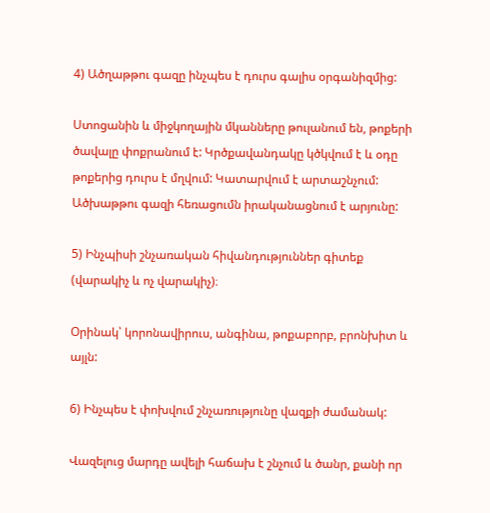4) Ածղաթթու գազը ինչպես է դուրս գալիս օրգանիզմից:

Ստոցանին և միջկողային մկանները թուլանում են, թոքերի ծավալը փոքրանում է: Կրծքավանդակը կծկվում է և օդը թոքերից դուրս է մղվում: Կատարվում է արտաշնչում: Ածխաթթու գազի հեռացումն իրականացնում է արյունը:

5) Ինչպիսի շնչառական հիվանդություններ գիտեք (վարակիչ և ոչ վարակիչ)։

Օրինակ՝ կորոնավիրուս, անգինա, թոքաբորբ, բրոնխիտ և այլն:

6) Ինչպես է փոխվում շնչառությունը վազքի ժամանակ:

Վազելուց մարդը ավելի հաճախ է շնչում և ծանր, քանի որ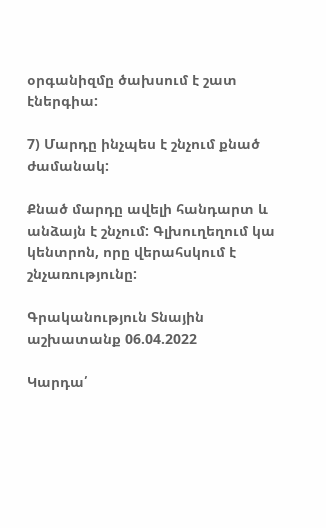օրգանիզմը ծախսում է շատ էներգիա:

7) Մարդը ինչպես է շնչում քնած ժամանակ:

Քնած մարդը ավելի հանդարտ և անձայն է շնչում: Գլխուղեղում կա կենտրոն, որը վերահսկում է շնչառությունը:

Գրականություն Տնային աշխատանք 06.04.2022

Կարդա՛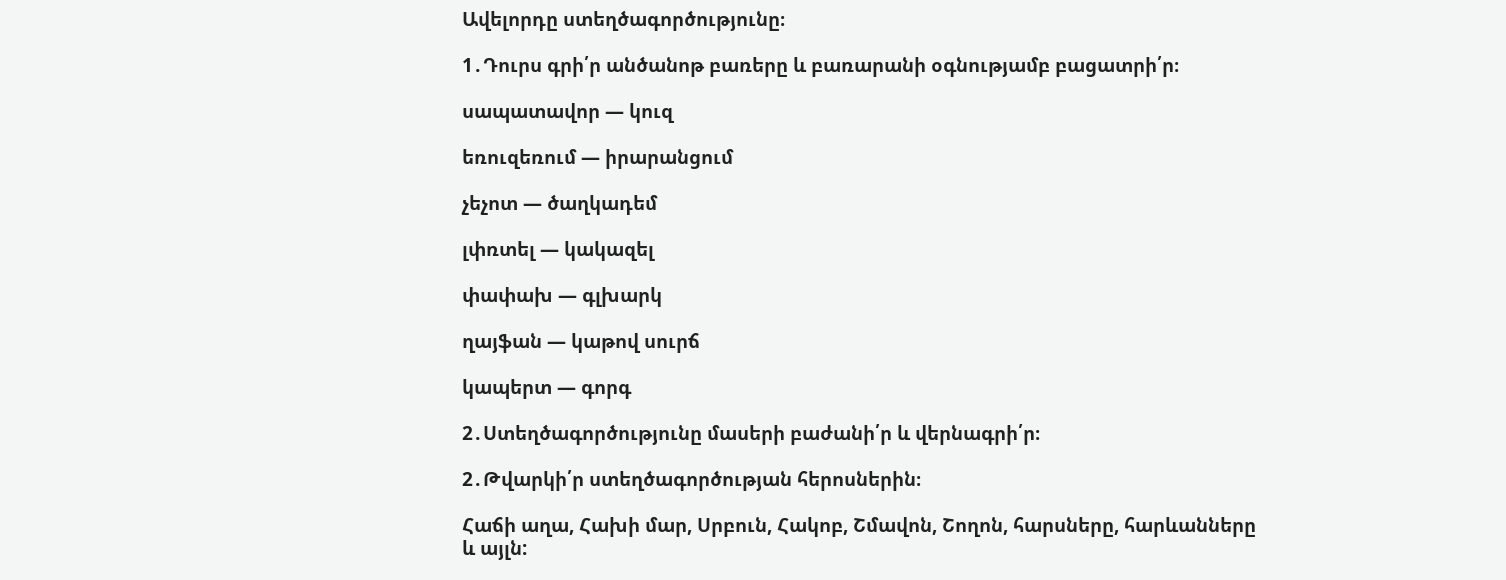Ավելորդը ստեղծագործությունը։

1․Դուրս գրի՛ր անծանոթ բառերը և բառարանի օգնությամբ բացատրի՛ր։

սապատավոր — կուզ

եռուզեռում — իրարանցում

չեչոտ — ծաղկադեմ

լփռտել — կակազել

փափախ — գլխարկ

ղայֆան — կաթով սուրճ

կապերտ — գորգ

2․Ստեղծագործությունը մասերի բաժանի՛ր և վերնագրի՛ր։

2․Թվարկի՛ր ստեղծագործության հերոսներին։

Հաճի աղա, Հախի մար, Սրբուն, Հակոբ, Շմավոն, Շողոն, հարսները, հարևանները և այլն: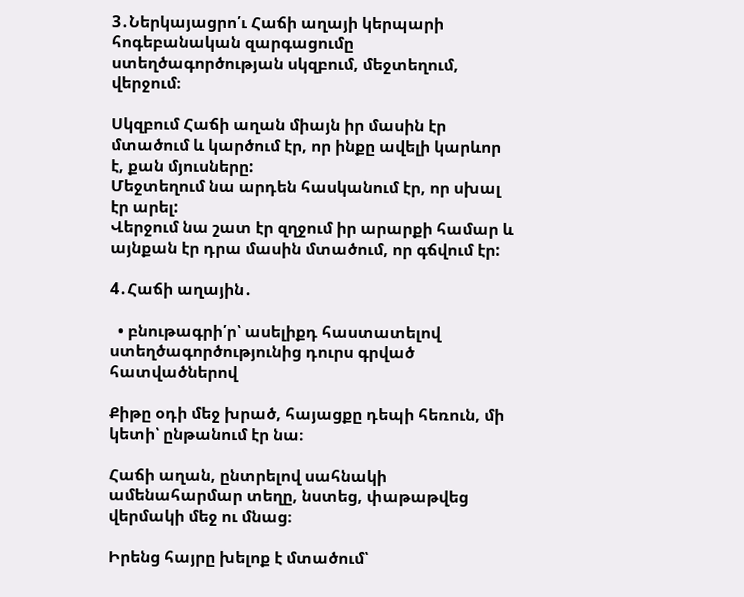3․Ներկայացրո՛ւ Հաճի աղայի կերպարի հոգեբանական զարգացումը ստեղծագործության սկզբում, մեջտեղում, վերջում։

Սկզբում Հաճի աղան միայն իր մասին էր մտածում և կարծում էր, որ ինքը ավելի կարևոր է, քան մյուսները:
Մեջտեղում նա արդեն հասկանում էր, որ սխալ էր արել:
Վերջում նա շատ էր զղջում իր արարքի համար և այնքան էր դրա մասին մտածում, որ գճվում էր:

4․Հաճի աղային․

  • բնութագրի՛ր՝ ասելիքդ հաստատելով ստեղծագործությունից դուրս գրված հատվածներով

Քիթը օդի մեջ խրած, հայացքը դեպի հեռուն, մի կետի՝ ընթանում էր նա։

Հաճի աղան, ընտրելով սահնակի ամենահարմար տեղը, նստեց, փաթաթվեց վերմակի մեջ ու մնաց։

Իրենց հայրը խելոք է մտածում՝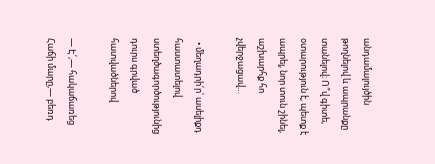անդամալույծին թողնելով և ապրանքը տանելով։ Ո՞վ գիտե, օտարություն է, պետք է ապրել, նոր տուն շինել, աշխարհք հո չվերջացավ…

  • մեղադրի՛ր՝ ասելիքդ հաստատելով ստեղծագործությունից դուրս գրված հատվածներով

— Է՛,— հակաճառեց Հաճի մարը,— բեռդ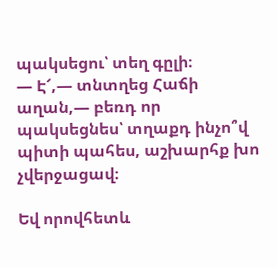պակսեցու՝ տեղ գըլի։
— Է՜,— տնտղեց Հաճի աղան,— բեռդ որ պակսեցնես՝ տղաքդ ինչո՞վ պիտի պահես, աշխարհք խո չվերջացավ։

Եվ որովհետև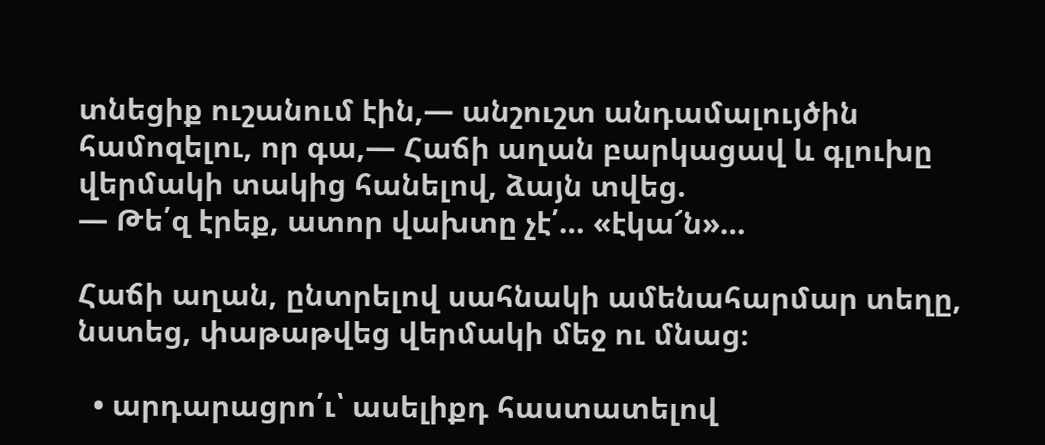տնեցիք ուշանում էին,— անշուշտ անդամալույծին համոզելու, որ գա,— Հաճի աղան բարկացավ և գլուխը վերմակի տակից հանելով, ձայն տվեց.
— Թե՛զ էրեք, ատոր վախտը չէ՛… «էկա՜ն»…

Հաճի աղան, ընտրելով սահնակի ամենահարմար տեղը, նստեց, փաթաթվեց վերմակի մեջ ու մնաց։

  • արդարացրո՛ւ՝ ասելիքդ հաստատելով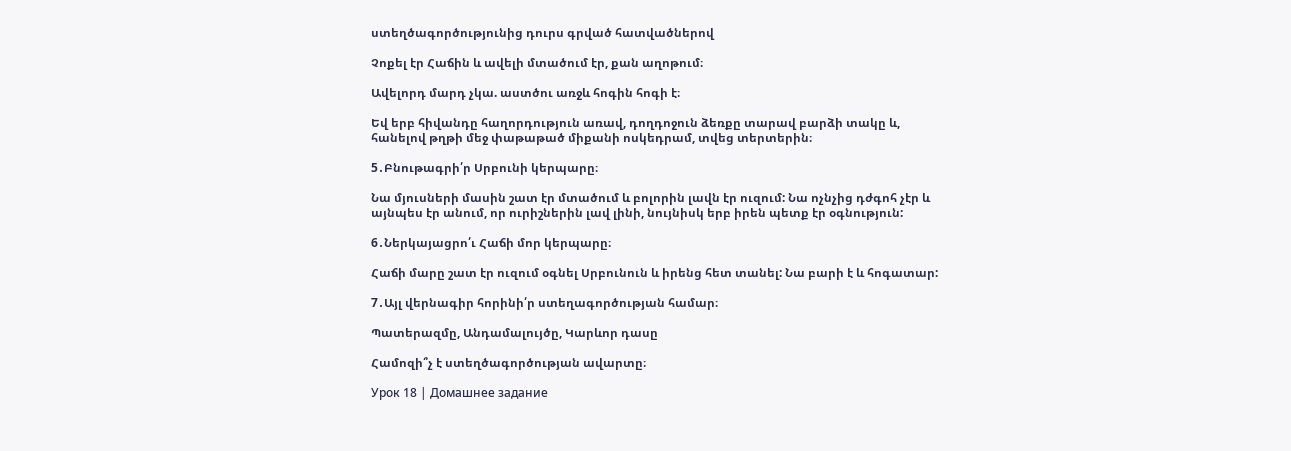ստեղծագործությունից դուրս գրված հատվածներով

Չոքել էր Հաճին և ավելի մտածում էր, քան աղոթում։

Ավելորդ մարդ չկա. աստծու առջև հոգին հոգի է։

Եվ երբ հիվանդը հաղորդություն առավ, դողդոջուն ձեռքը տարավ բարձի տակը և, հանելով թղթի մեջ փաթաթած միքանի ոսկեդրամ, տվեց տերտերին։

5․Բնութագրի՛ր Սրբունի կերպարը։

Նա մյուսների մասին շատ էր մտածում և բոլորին լավն էր ուզում: Նա ոչնչից դժգոհ չէր և այնպես էր անում, որ ուրիշներին լավ լինի, նույնիսկ երբ իրեն պետք էր օգնություն:

6․Ներկայացրո՛ւ Հաճի մոր կերպարը։

Հաճի մարը շատ էր ուզում օգնել Սրբունուն և իրենց հետ տանել: Նա բարի է և հոգատար:

7․Այլ վերնագիր հորինի՛ր ստեղագործության համար։

Պատերազմը, Անդամալույծը, Կարևոր դասը

Համոզի՞չ է ստեղծագործության ավարտը։

Урок 18 | Домашнее задание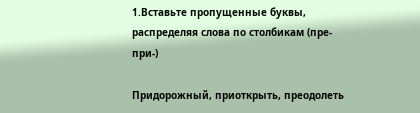1.Вставьте пропущенные буквы, распределяя слова по столбикам (пре-при-)

Придорожный, приоткрыть, преодолеть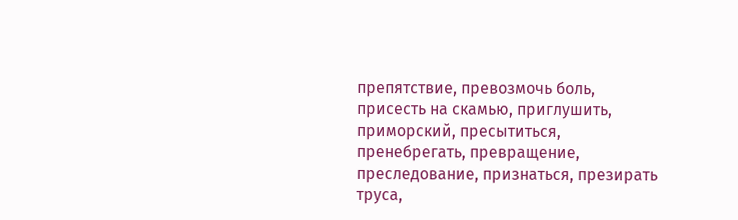препятствие, превозмочь боль, присесть на скамью, приглушить, приморский, пресытиться, пренебрегать, превращение, преследование, признаться, презирать труса,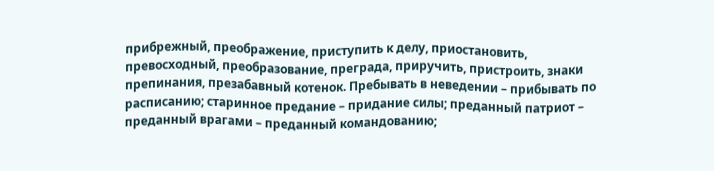прибрежный, преображение, приступить к делу, приостановить, превосходный, преобразование, преграда, приручить, пристроить, знаки препинания, презабавный котенок. Пребывать в неведении – прибывать по расписанию; старинное предание – придание силы; преданный патриот – преданный врагами – преданный командованию;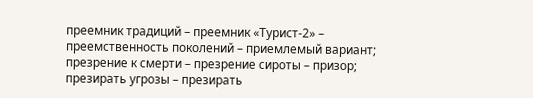преемник традиций – преемник «Турист-2» – преемственность поколений – приемлемый вариант; презрение к смерти – презрение сироты – призор; презирать угрозы – презирать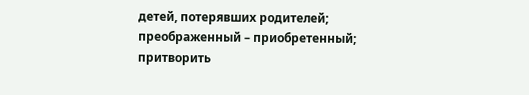детей, потерявших родителей; преображенный – приобретенный; притворить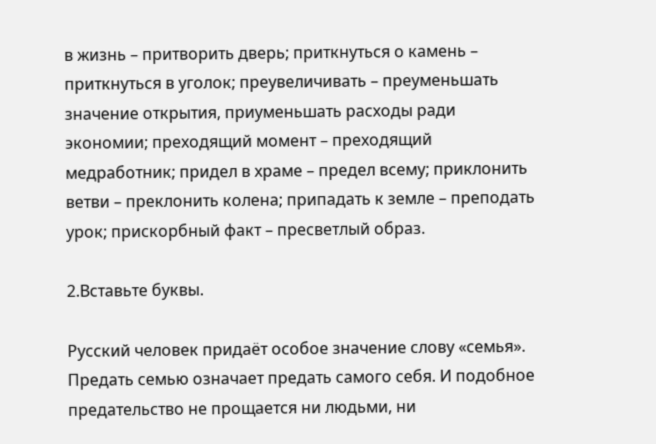в жизнь – притворить дверь; приткнуться о камень – приткнуться в уголок; преувеличивать – преуменьшать значение открытия, приуменьшать расходы ради экономии; преходящий момент – преходящий медработник; придел в храме – предел всему; приклонить ветви – преклонить колена; припадать к земле – преподать урок; прискорбный факт – пресветлый образ.

2.Вставьте буквы.

Русский человек придаёт особое значение слову «семья». Предать семью означает предать самого себя. И подобное предательство не прощается ни людьми, ни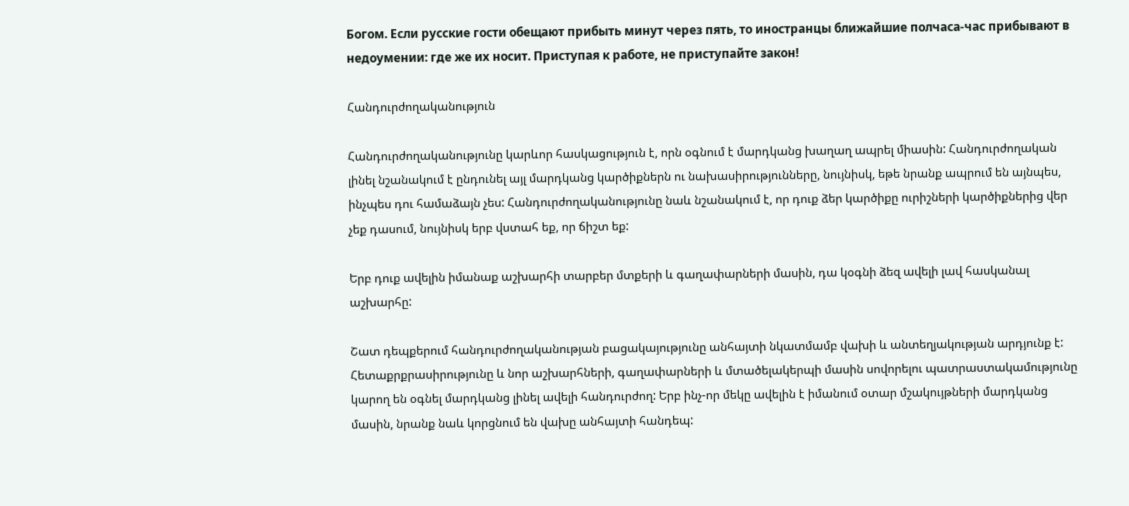Богом. Если русские гости обещают прибыть минут через пять, то иностранцы ближайшие полчаса-час прибывают в недоумении: где же их носит. Приступая к работе, не приступайте закон!

Հանդուրժողականություն

Հանդուրժողականությունը կարևոր հասկացություն է, որն օգնում է մարդկանց խաղաղ ապրել միասին: Հանդուրժողական լինել նշանակում է ընդունել այլ մարդկանց կարծիքներն ու նախասիրությունները, նույնիսկ, եթե նրանք ապրում են այնպես, ինչպես դու համաձայն չես: Հանդուրժողականությունը նաև նշանակում է, որ դուք ձեր կարծիքը ուրիշների կարծիքներից վեր չեք դասում, նույնիսկ երբ վստահ եք, որ ճիշտ եք:

Երբ դուք ավելին իմանաք աշխարհի տարբեր մտքերի և գաղափարների մասին, դա կօգնի ձեզ ավելի լավ հասկանալ աշխարհը:

Շատ դեպքերում հանդուրժողականության բացակայությունը անհայտի նկատմամբ վախի և անտեղյակության արդյունք է: Հետաքրքրասիրությունը և նոր աշխարհների, գաղափարների և մտածելակերպի մասին սովորելու պատրաստակամությունը կարող են օգնել մարդկանց լինել ավելի հանդուրժող: Երբ ինչ-որ մեկը ավելին է իմանում օտար մշակույթների մարդկանց մասին, նրանք նաև կորցնում են վախը անհայտի հանդեպ: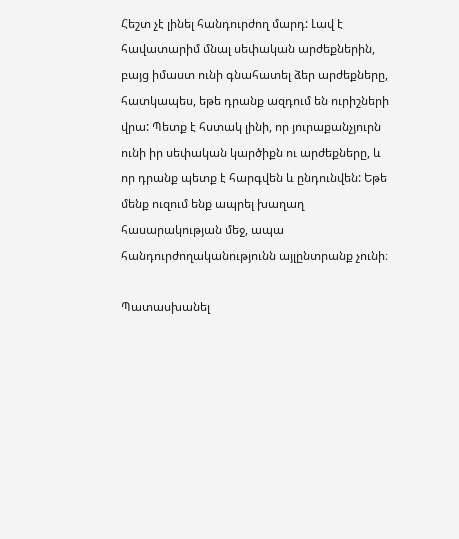Հեշտ չէ լինել հանդուրժող մարդ: Լավ է հավատարիմ մնալ սեփական արժեքներին, բայց իմաստ ունի գնահատել ձեր արժեքները, հատկապես, եթե դրանք ազդում են ուրիշների վրա: Պետք է հստակ լինի, որ յուրաքանչյուրն ունի իր սեփական կարծիքն ու արժեքները, և որ դրանք պետք է հարգվեն և ընդունվեն: Եթե մենք ուզում ենք ապրել խաղաղ հասարակության մեջ, ապա հանդուրժողականությունն այլընտրանք չունի։

Պատասխանել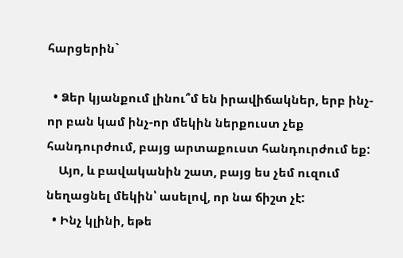հարցերին`

  • Ձեր կյանքում լինու՞մ են իրավիճակներ, երբ ինչ-որ բան կամ ինչ-որ մեկին ներքուստ չեք հանդուրժում, բայց արտաքուստ հանդուրժում եք:
    Այո, և բավականին շատ, բայց ես չեմ ուզում նեղացնել մեկին՝ ասելով, որ նա ճիշտ չէ:
  • Ինչ կլինի, եթե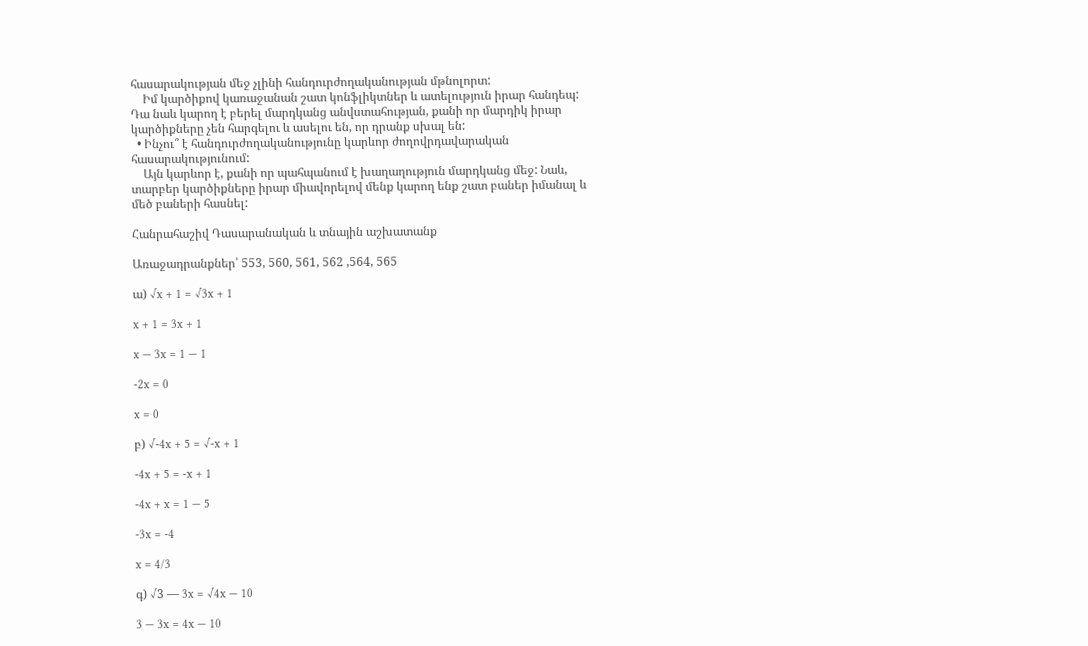հասարակության մեջ չլինի հանդուրժողականության մթնոլորտ:
    Իմ կարծիքով կառաջանան շատ կոնֆլիկտներ և ատելություն իրար հանդեպ: Դա նաև կարող է բերել մարդկանց անվստահության, քանի որ մարդիկ իրար կարծիքները չեն հարգելու և ասելու են, որ դրանք սխալ են:
  • Ինչու՞ է հանդուրժողականությունը կարևոր ժողովրդավարական հասարակությունում:
    Այն կարևոր է, քանի որ պահպանում է խաղաղություն մարդկանց մեջ: Նաև, տարբեր կարծիքները իրար միավորելով մենք կարող ենք շատ բաներ իմանալ և մեծ բաների հասնել:

Հանրահաշիվ Դասարանական և տնային աշխատանք

Առաջադրանքներ՝ 553, 560, 561, 562 ,564, 565

ա) √x + 1 = √3x + 1

x + 1 = 3x + 1

x — 3x = 1 — 1

-2x = 0

x = 0

բ) √-4x + 5 = √-x + 1

-4x + 5 = -x + 1

-4x + x = 1 — 5

-3x = -4

x = 4/3

գ) √3 — 3x = √4x — 10

3 — 3x = 4x — 10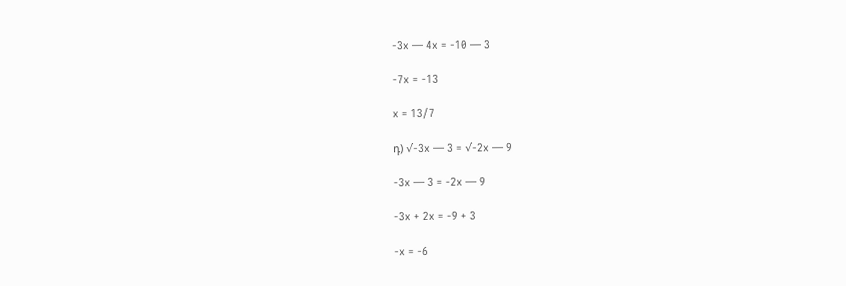-3x — 4x = -10 — 3

-7x = -13

x = 13/7

դ) √-3x — 3 = √-2x — 9

-3x — 3 = -2x — 9

-3x + 2x = -9 + 3

-x = -6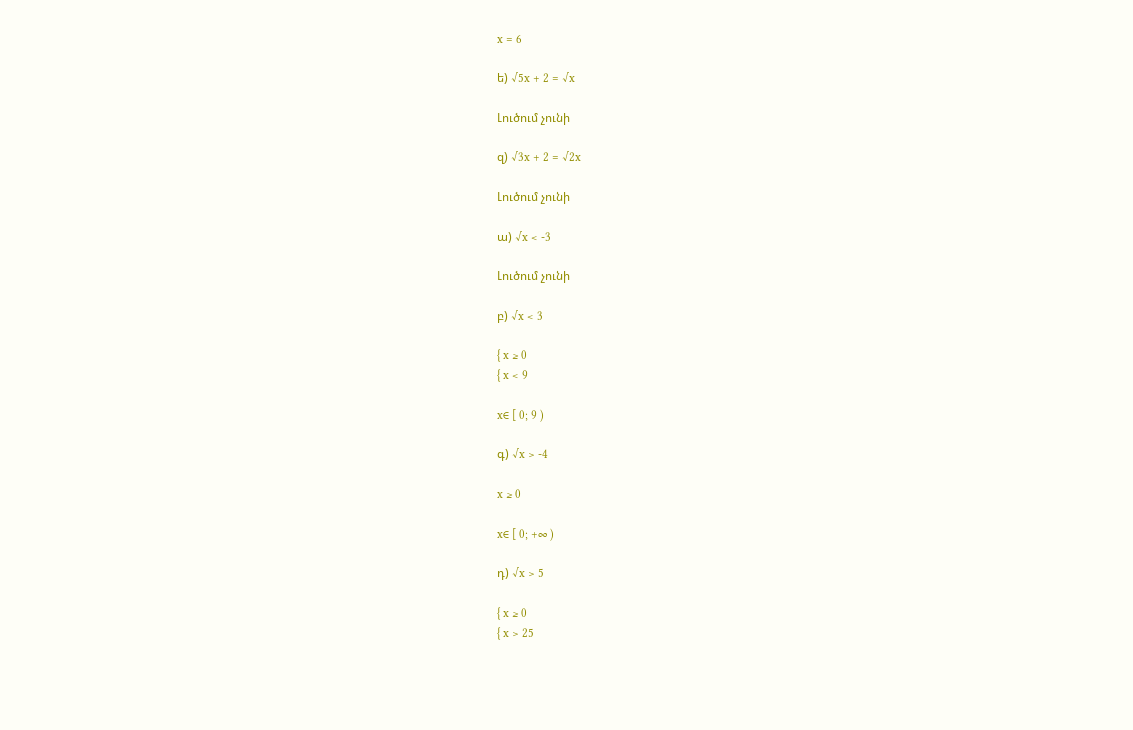x = 6

ե) √5x + 2 = √x

Լուծում չունի

զ) √3x + 2 = √2x

Լուծում չունի

ա) √x < -3

Լուծում չունի

բ) √x < 3

{ x ≥ 0
{ x < 9

x∈ [ 0; 9 )

գ) √x > -4

x ≥ 0

x∈ [ 0; +∞ )

դ) √x > 5

{ x ≥ 0
{ x > 25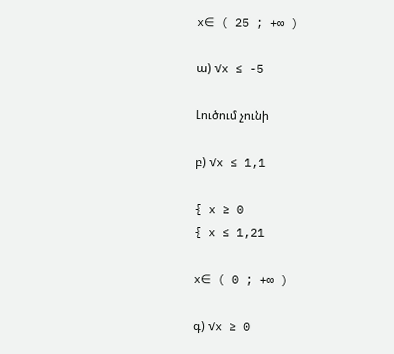x∈ ( 25 ; +∞ )

ա) √x ≤ -5

Լուծում չունի

բ) √x ≤ 1,1

{ x ≥ 0
{ x ≤ 1,21

x∈ ( 0 ; +∞ )

գ) √x ≥ 0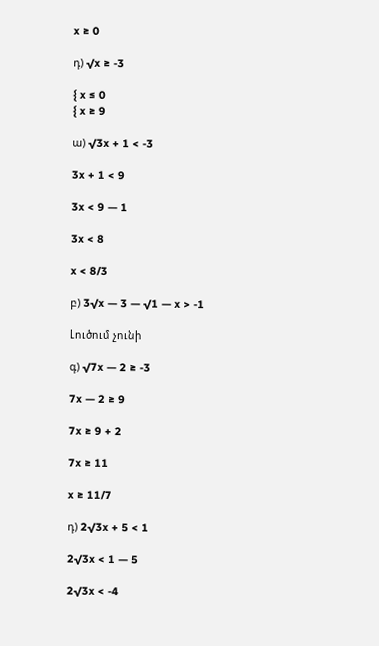x ≥ 0

դ) √x ≥ -3

{ x ≤ 0
{ x ≥ 9

ա) √3x + 1 < -3

3x + 1 < 9

3x < 9 — 1

3x < 8

x < 8/3

բ) 3√x — 3 — √1 — x > -1

Լուծում չունի

գ) √7x — 2 ≥ -3

7x — 2 ≥ 9

7x ≥ 9 + 2

7x ≥ 11

x ≥ 11/7

դ) 2√3x + 5 < 1

2√3x < 1 — 5

2√3x < -4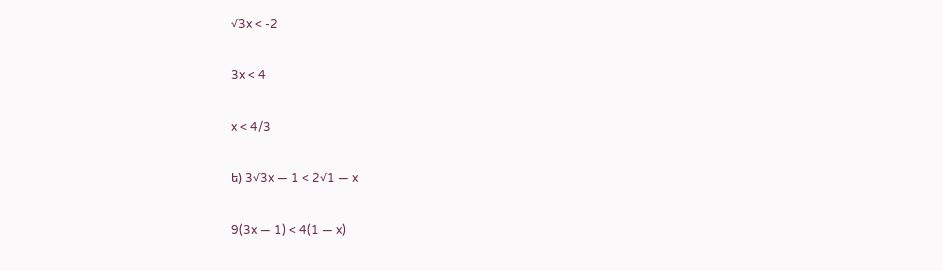√3x < -2

3x < 4

x < 4/3

ե) 3√3x — 1 < 2√1 — x

9(3x — 1) < 4(1 — x)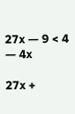27x — 9 < 4 — 4x

27x +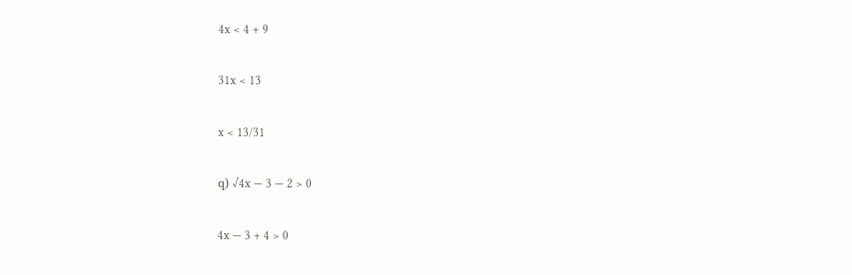4x < 4 + 9

31x < 13

x < 13/31

զ) √4x — 3 — 2 > 0

4x — 3 + 4 > 0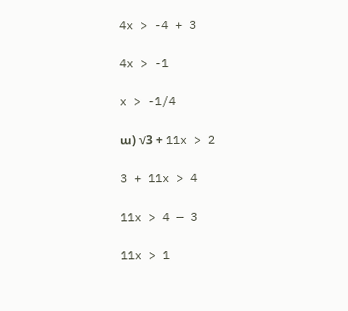4x > -4 + 3

4x > -1

x > -1/4

ա) √3 + 11x > 2

3 + 11x > 4

11x > 4 — 3

11x > 1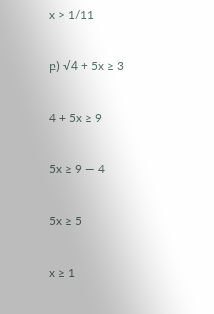x > 1/11

բ) √4 + 5x ≥ 3

4 + 5x ≥ 9

5x ≥ 9 — 4

5x ≥ 5

x ≥ 1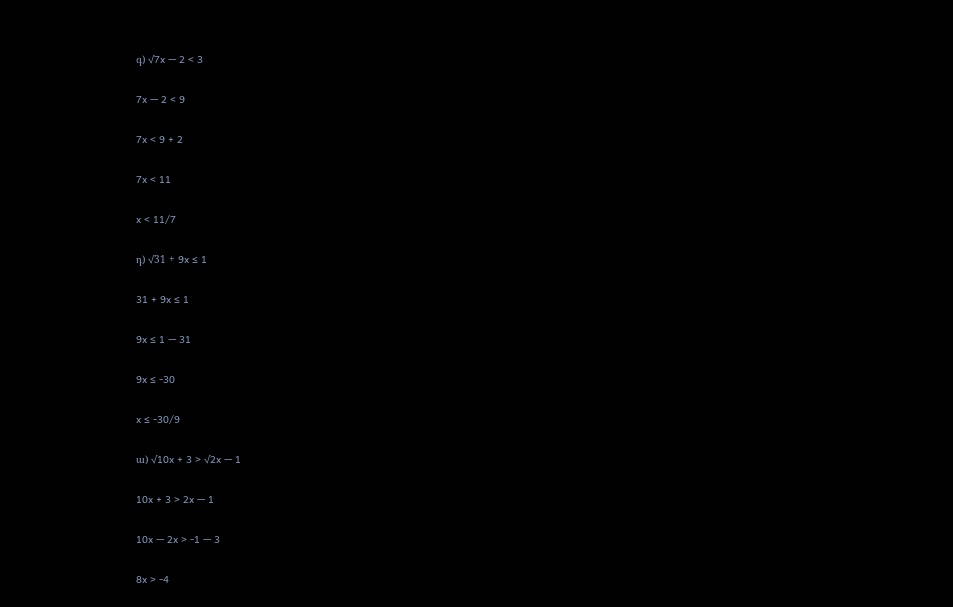գ) √7x — 2 < 3

7x — 2 < 9

7x < 9 + 2

7x < 11

x < 11/7

դ) √31 + 9x ≤ 1

31 + 9x ≤ 1

9x ≤ 1 — 31

9x ≤ -30

x ≤ -30/9

ա) √10x + 3 > √2x — 1

10x + 3 > 2x — 1

10x — 2x > -1 — 3

8x > -4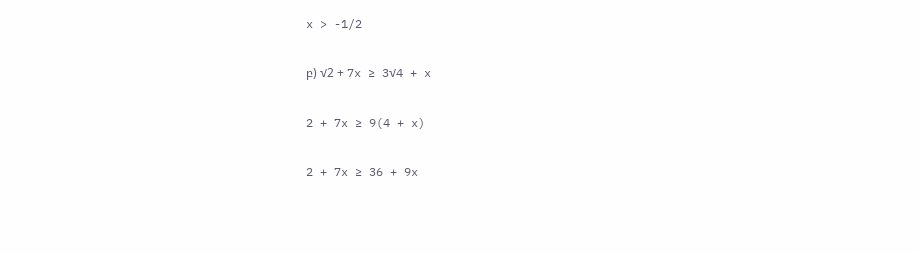x > -1/2

բ) √2 + 7x ≥ 3√4 + x

2 + 7x ≥ 9(4 + x)

2 + 7x ≥ 36 + 9x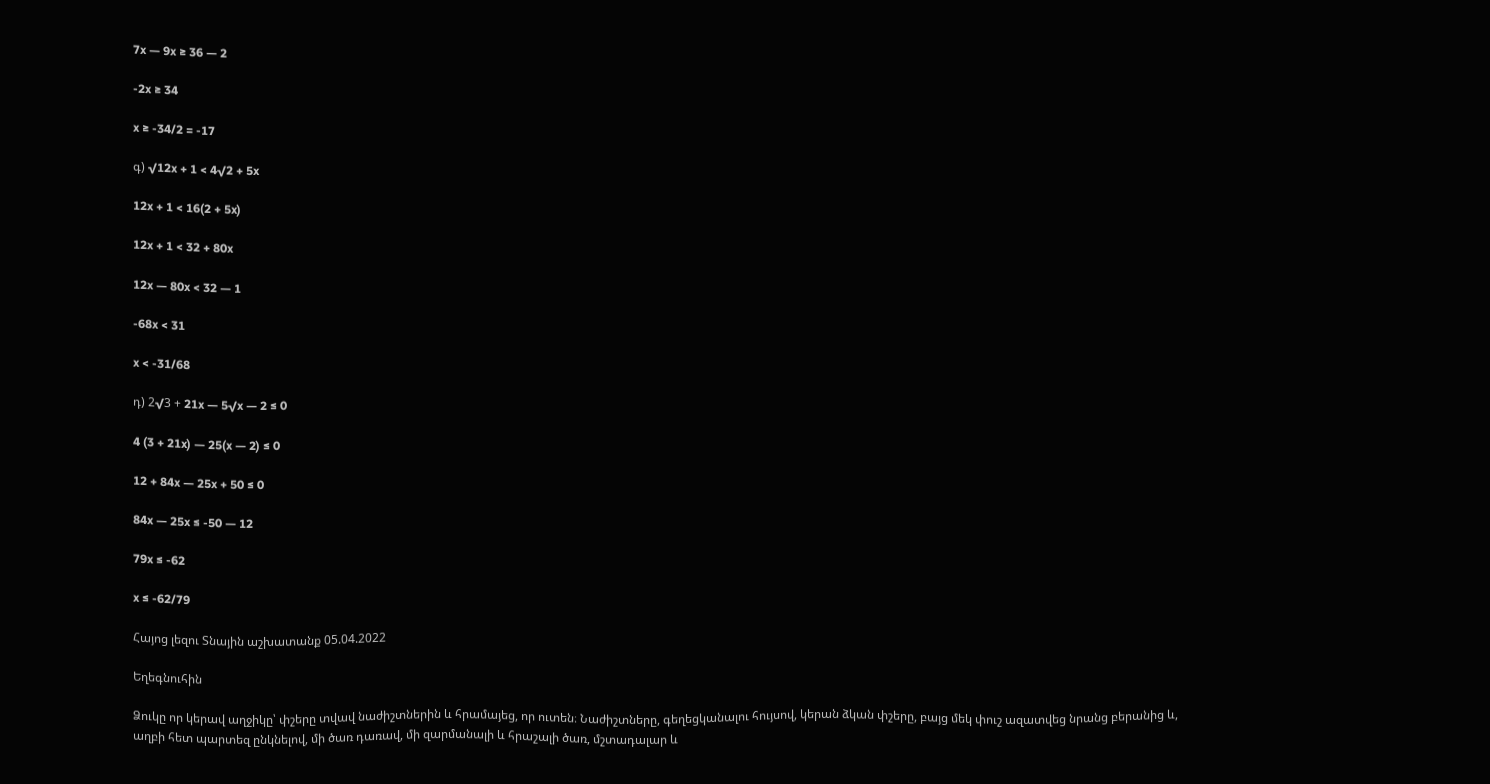7x — 9x ≥ 36 — 2

-2x ≥ 34

x ≥ -34/2 = -17

գ) √12x + 1 < 4√2 + 5x

12x + 1 < 16(2 + 5x)

12x + 1 < 32 + 80x

12x — 80x < 32 — 1

-68x < 31

x < -31/68

դ) 2√3 + 21x — 5√x — 2 ≤ 0

4 (3 + 21x) — 25(x — 2) ≤ 0

12 + 84x — 25x + 50 ≤ 0

84x — 25x ≤ -50 — 12

79x ≤ -62

x ≤ -62/79

Հայոց լեզու Տնային աշխատանք 05.04.2022

Եղեգնուհին

Ձուկը որ կերավ աղջիկը՝ փշերը տվավ նաժիշտներին և հրամայեց, որ ուտեն։ Նաժիշտները, գեղեցկանալու հույսով, կերան ձկան փշերը, բայց մեկ փուշ ազատվեց նրանց բերանից և, աղբի հետ պարտեզ ընկնելով, մի ծառ դառավ, մի զարմանալի և հրաշալի ծառ, մշտադալար և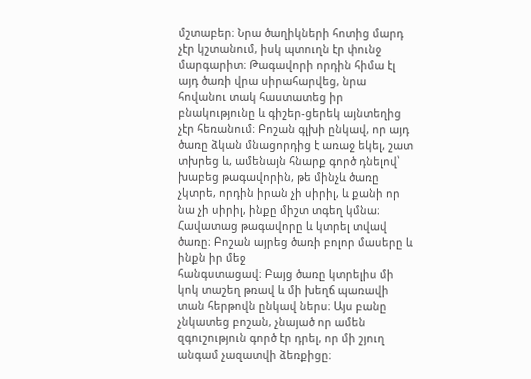մշտաբեր։ Նրա ծաղիկների հոտից մարդ չէր կշտանում, իսկ պտուղն էր փունջ մարգարիտ։ Թագավորի որդին հիմա էլ այդ ծառի վրա սիրահարվեց, նրա հովանու տակ հաստատեց իր բնակությունը և գիշեր-ցերեկ այնտեղից չէր հեռանում։ Բոշան գլխի ընկավ, որ այդ ծառը ձկան մնացորդից է առաջ եկել, շատ տխրեց և, ամենայն հնարք գործ դնելով՝ խաբեց թագավորին, թե մինչև ծառը չկտրե, որդին իրան չի սիրիլ, և քանի որ նա չի սիրիլ, ինքը միշտ տգեղ կմնա։ Հավատաց թագավորը և կտրել տվավ ծառը։ Բոշան այրեց ծառի բոլոր մասերը և ինքն իր մեջ
հանգստացավ։ Բայց ծառը կտրելիս մի կոկ տաշեղ թռավ և մի խեղճ պառավի տան հերթովն ընկավ ներս։ Այս բանը չնկատեց բոշան, չնայած որ ամեն զգուշություն գործ էր դրել, որ մի շյուղ անգամ չազատվի ձեռքիցը։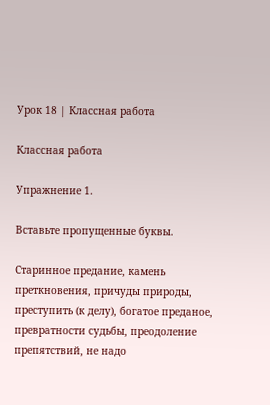Урок 18 | Классная работа

Классная работа

Упражнение 1.

Вставьте пропущенные буквы.

Старинное предание, камень преткновения, причуды природы, преступить (к делу), богатое преданое, превратности судьбы, преодоление препятствий, не надо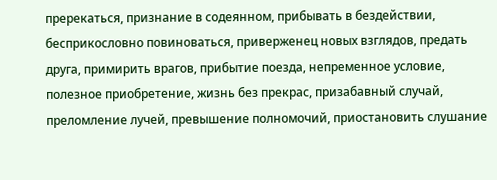пререкаться, признание в содеянном, прибывать в бездействии, бесприкословно повиноваться, приверженец новых взглядов, предать друга, примирить врагов, прибытие поезда, непременное условие, полезное приобретение, жизнь без прекрас, призабавный случай, преломление лучей, превышение полномочий, приостановить слушание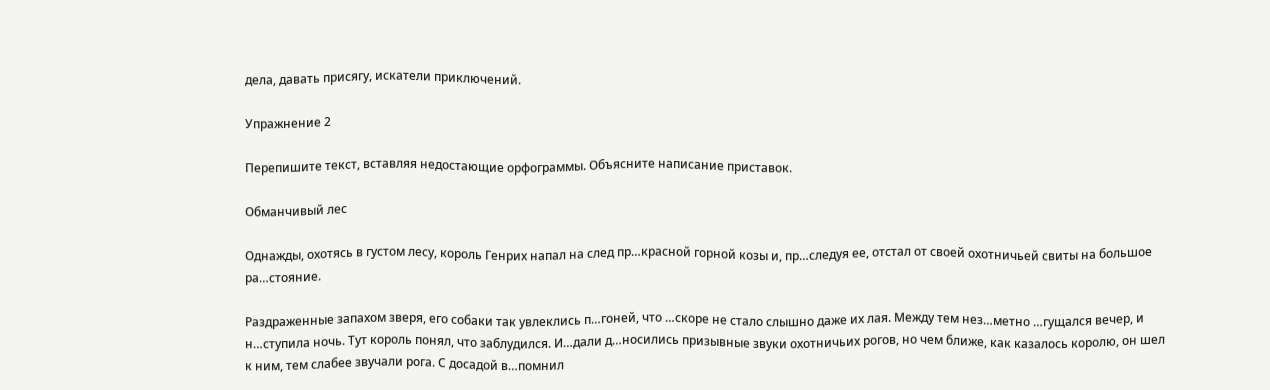дела, давать присягу, искатели приключений.

Упражнение 2

Перепишите текст, вставляя недостающие орфограммы. Объясните написание приставок.

Обманчивый лес

Однажды, охотясь в густом лесу, король Генрих напал на след пр…красной горной козы и, пр…следуя ее, отстал от своей охотничьей свиты на большое ра…стояние.

Раздраженные запахом зверя, его собаки так увлеклись п…гоней, что …скоре не стало слышно даже их лая. Между тем нез…метно …гущался вечер, и н…ступила ночь. Тут король понял, что заблудился. И…дали д…носились призывные звуки охотничьих рогов, но чем ближе, как казалось королю, он шел к ним, тем слабее звучали рога. С досадой в…помнил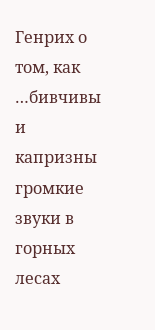Генрих о том, как …бивчивы и капризны громкие звуки в горных лесах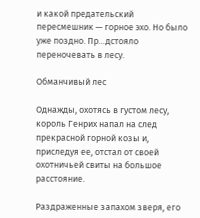и какой предательский пересмешник — горное эхо. Но было уже поздно. Пр…дстояло переночевать в лесу.

Обманчивый лес

Однажды, охотясь в густом лесу, король Генрих напал на след прекрасной горной козы и, приследуя ее, отстал от своей охотничьей свиты на большое расстояние.

Раздраженные запахом зверя, его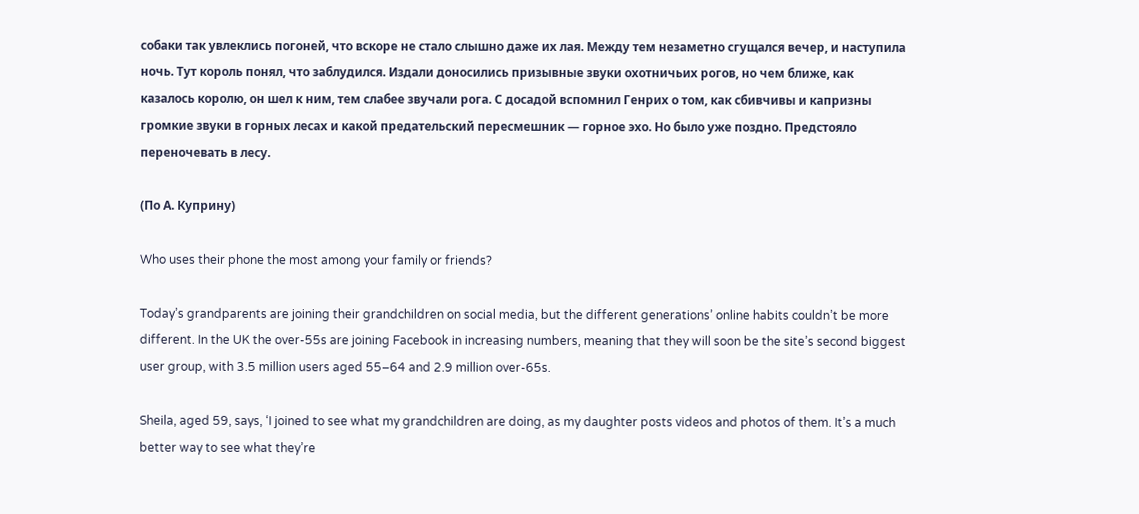собаки так увлеклись погоней, что вскоре не стало слышно даже их лая. Между тем незаметно сгущался вечер, и наступила ночь. Тут король понял, что заблудился. Издали доносились призывные звуки охотничьих рогов, но чем ближе, как казалось королю, он шел к ним, тем слабее звучали рога. С досадой вспомнил Генрих о том, как сбивчивы и капризны громкие звуки в горных лесах и какой предательский пересмешник — горное эхо. Но было уже поздно. Предстояло переночевать в лесу.

(По А. Куприну)

Who uses their phone the most among your family or friends?

Today’s grandparents are joining their grandchildren on social media, but the different generations’ online habits couldn’t be more different. In the UK the over-55s are joining Facebook in increasing numbers, meaning that they will soon be the site’s second biggest user group, with 3.5 million users aged 55–64 and 2.9 million over-65s.

Sheila, aged 59, says, ‘I joined to see what my grandchildren are doing, as my daughter posts videos and photos of them. It’s a much better way to see what they’re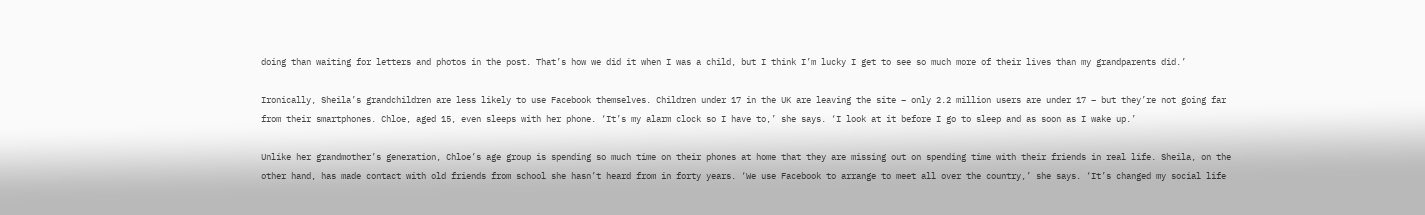doing than waiting for letters and photos in the post. That’s how we did it when I was a child, but I think I’m lucky I get to see so much more of their lives than my grandparents did.’

Ironically, Sheila’s grandchildren are less likely to use Facebook themselves. Children under 17 in the UK are leaving the site – only 2.2 million users are under 17 – but they’re not going far from their smartphones. Chloe, aged 15, even sleeps with her phone. ‘It’s my alarm clock so I have to,’ she says. ‘I look at it before I go to sleep and as soon as I wake up.’

Unlike her grandmother’s generation, Chloe’s age group is spending so much time on their phones at home that they are missing out on spending time with their friends in real life. Sheila, on the other hand, has made contact with old friends from school she hasn’t heard from in forty years. ‘We use Facebook to arrange to meet all over the country,’ she says. ‘It’s changed my social life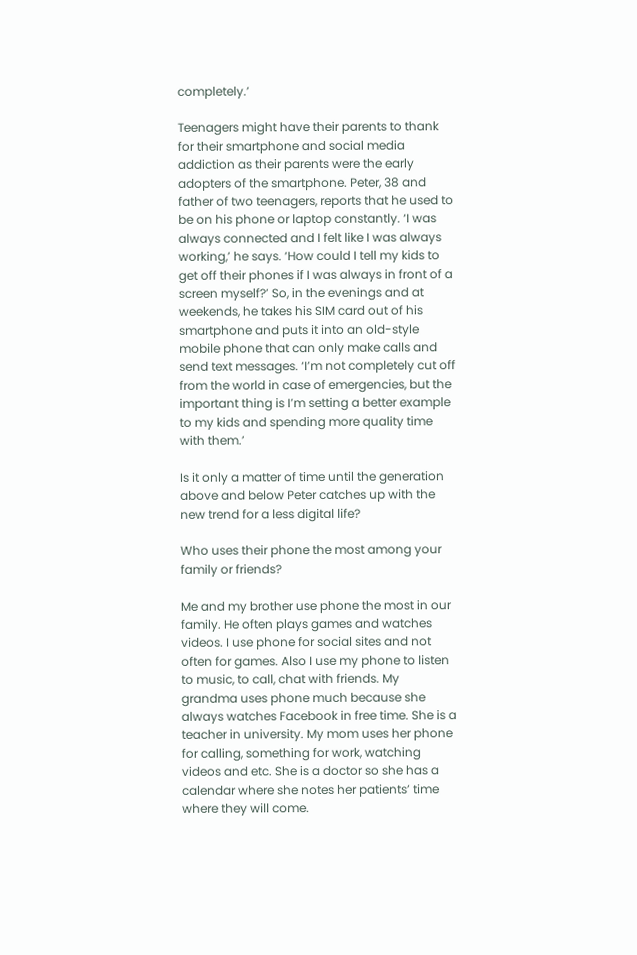completely.’

Teenagers might have their parents to thank for their smartphone and social media addiction as their parents were the early adopters of the smartphone. Peter, 38 and father of two teenagers, reports that he used to be on his phone or laptop constantly. ‘I was always connected and I felt like I was always working,’ he says. ‘How could I tell my kids to get off their phones if I was always in front of a screen myself?’ So, in the evenings and at weekends, he takes his SIM card out of his smartphone and puts it into an old-style mobile phone that can only make calls and send text messages. ‘I’m not completely cut off from the world in case of emergencies, but the important thing is I’m setting a better example to my kids and spending more quality time with them.’

Is it only a matter of time until the generation above and below Peter catches up with the new trend for a less digital life?

Who uses their phone the most among your family or friends?

Me and my brother use phone the most in our family. He often plays games and watches videos. I use phone for social sites and not often for games. Also I use my phone to listen to music, to call, chat with friends. My grandma uses phone much because she always watches Facebook in free time. She is a teacher in university. My mom uses her phone for calling, something for work, watching videos and etc. She is a doctor so she has a calendar where she notes her patients’ time where they will come.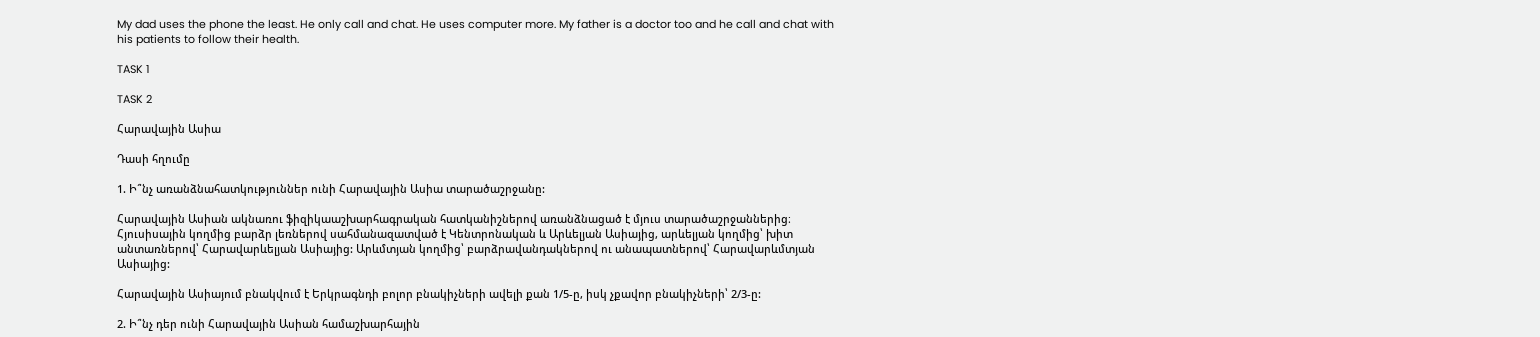My dad uses the phone the least. He only call and chat. He uses computer more. My father is a doctor too and he call and chat with his patients to follow their health.

TASK 1

TASK 2

Հարավային Ասիա

Դասի հղումը

1. Ի՞նչ առանձնահատկություններ ունի Հարավային Ասիա տարածաշրջանը:

Հարավային Ասիան ակնառու ֆիզիկաաշխարհագրական հատկանիշներով առանձնացած է մյուս տարածաշրջաններից։ Հյուսիսային կողմից բարձր լեռներով սահմանազատված է Կենտրոնական և Արևելյան Ասիայից, արևելյան կողմից՝ խիտ անտառներով՝ Հարավարևելյան Ասիայից: Արևմտյան կողմից՝ բարձրավանդակներով ու անապատներով՝ Հարավարևմտյան Ասիայից:

Հարավային Ասիայում բնակվում է Երկրագնդի բոլոր բնակիչների ավելի քան 1/5-ը, իսկ չքավոր բնակիչների՝ 2/3-ը:

2. Ի՞նչ դեր ունի Հարավային Ասիան համաշխարհային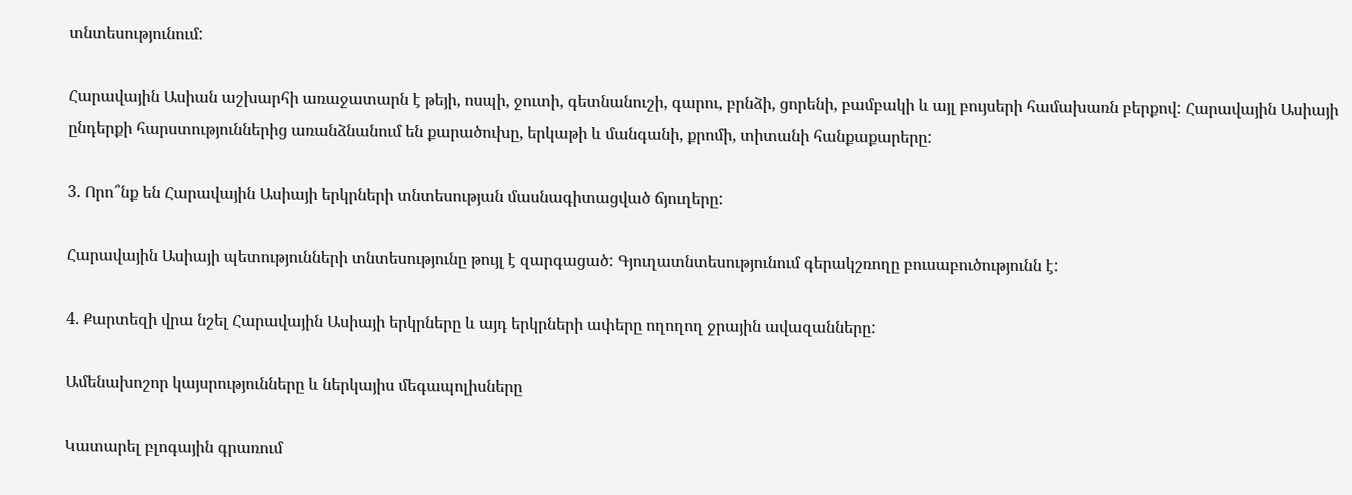տնտեսությունում:

Հարավային Ասիան աշխարհի առաջատարն է թեյի, ոսպի, ջուտի, գետնանուշի, գարու, բրնձի, ցորենի, բամբակի և այլ բույսերի համախառն բերքով: Հարավային Ասիայի ընդերքի հարստություններից առանձնանում են քարածուխը, երկաթի և մանգանի, քրոմի, տիտանի հանքաքարերը:

3. Որո՞նք են Հարավային Ասիայի երկրների տնտեսության մասնագիտացված ճյուղերը:

Հարավային Ասիայի պետությունների տնտեսությունը թույլ է զարգացած: Գյուղատնտեսությունում գերակշռողը բուսաբուծությունն է:

4. Քարտեզի վրա նշել Հարավային Ասիայի երկրները և այդ երկրների ափերը ողողող ջրային ավազանները:

Ամենախոշոր կայսրությունները և ներկայիս մեգապոլիսները

Կատարել բլոգային գրառում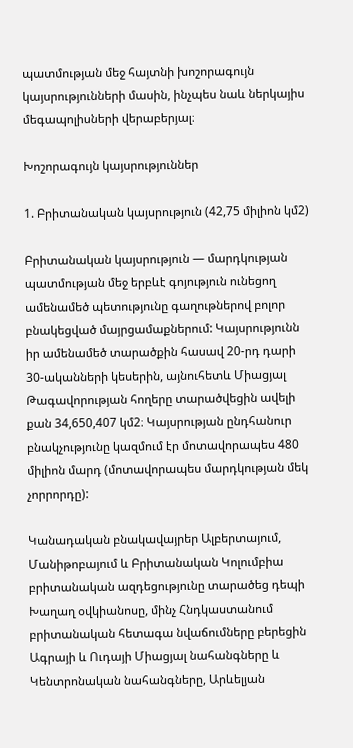պատմության մեջ հայտնի խոշորագույն կայսրությունների մասին, ինչպես նաև ներկայիս մեգապոլիսների վերաբերյալ։

Խոշորագույն կայսրություններ

1. Բրիտանական կայսրություն (42,75 միլիոն կմ2)

Բրիտանական կայսրություն — մարդկության պատմության մեջ երբևէ գոյություն ունեցող ամենամեծ պետությունը գաղութներով բոլոր բնակեցված մայրցամաքներում: Կայսրությունն իր ամենամեծ տարածքին հասավ 20-րդ դարի 30-ականների կեսերին, այնուհետև Միացյալ Թագավորության հողերը տարածվեցին ավելի քան 34,650,407 կմ2։ Կայսրության ընդհանուր բնակչությունը կազմում էր մոտավորապես 480 միլիոն մարդ (մոտավորապես մարդկության մեկ չորրորդը):

Կանադական բնակավայրեր Ալբերտայում, Մանիթոբայում և Բրիտանական Կոլումբիա բրիտանական ազդեցությունը տարածեց դեպի Խաղաղ օվկիանոսը, մինչ Հնդկաստանում բրիտանական հետագա նվաճումները բերեցին Ագրայի և Ուդայի Միացյալ նահանգները և Կենտրոնական նահանգները, Արևելյան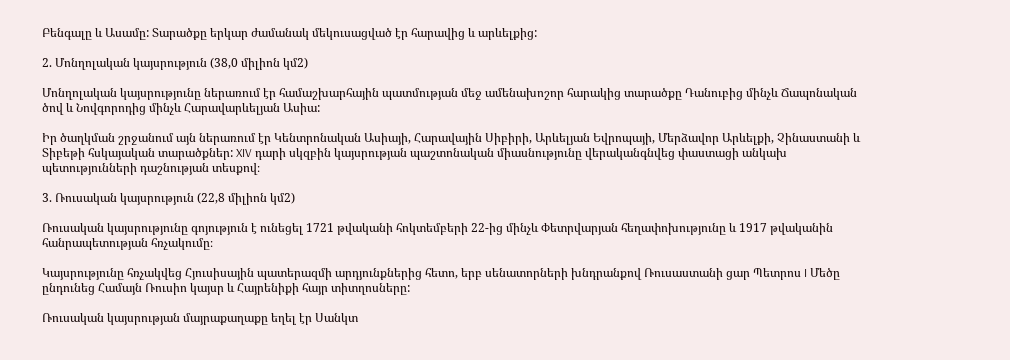Բենգալը և Ասամը: Տարածքը երկար ժամանակ մեկուսացված էր հարավից և արևելքից:

2. Մոնղոլական կայսրություն (38,0 միլիոն կմ2)

Մոնղոլական կայսրությունը ներառում էր համաշխարհային պատմության մեջ ամենախոշոր հարակից տարածքը Դանուբից մինչև Ճապոնական ծով և Նովգորոդից մինչև Հարավարևելյան Ասիա:

Իր ծաղկման շրջանում այն ներառում էր Կենտրոնական Ասիայի, Հարավային Սիբիրի, Արևելյան Եվրոպայի, Մերձավոր Արևելքի, Չինաստանի և Տիբեթի հսկայական տարածքներ: XIV դարի սկզբին կայսրության պաշտոնական միասնությունը վերականգնվեց փաստացի անկախ պետությունների դաշնության տեսքով։

3. Ռուսական կայսրություն (22,8 միլիոն կմ2)

Ռուսական կայսրությունը գոյություն է ունեցել 1721 թվականի հոկտեմբերի 22-ից մինչև Փետրվարյան հեղափոխությունը և 1917 թվականին հանրապետության հռչակումը։

Կայսրությունը հռչակվեց Հյուսիսային պատերազմի արդյունքներից հետո, երբ սենատորների խնդրանքով Ռուսաստանի ցար Պետրոս I Մեծը ընդունեց Համայն Ռուսիո կայսր և Հայրենիքի հայր տիտղոսները:

Ռուսական կայսրության մայրաքաղաքը եղել էր Սանկտ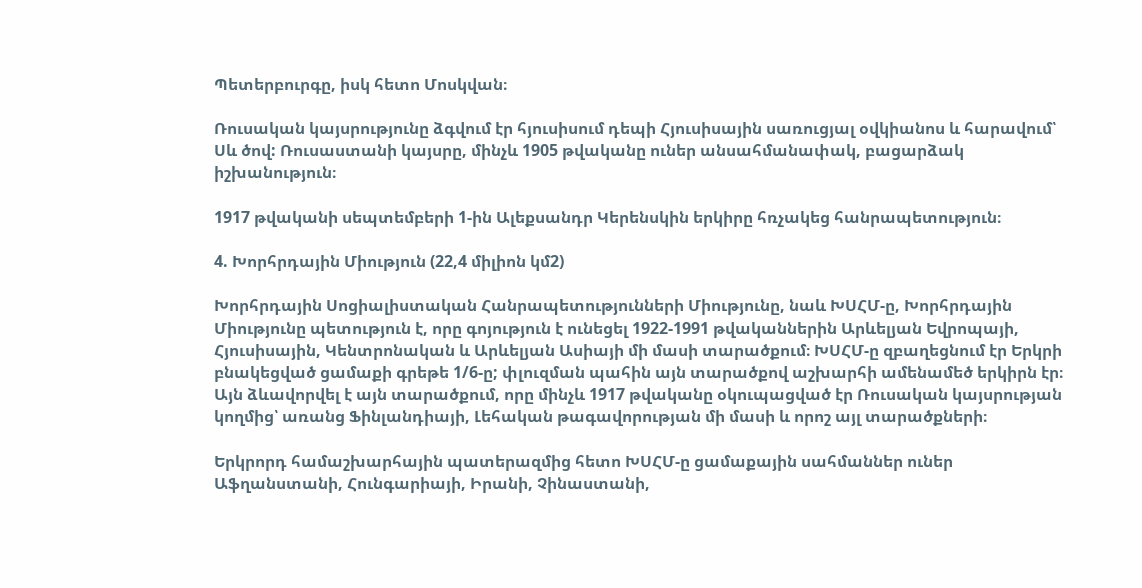Պետերբուրգը, իսկ հետո Մոսկվան։

Ռուսական կայսրությունը ձգվում էր հյուսիսում դեպի Հյուսիսային սառուցյալ օվկիանոս և հարավում՝ Սև ծով: Ռուսաստանի կայսրը, մինչև 1905 թվականը ուներ անսահմանափակ, բացարձակ իշխանություն։

1917 թվականի սեպտեմբերի 1-ին Ալեքսանդր Կերենսկին երկիրը հռչակեց հանրապետություն։

4. Խորհրդային Միություն (22,4 միլիոն կմ2)

Խորհրդային Սոցիալիստական Հանրապետությունների Միությունը, նաև ԽՍՀՄ-ը, Խորհրդային Միությունը պետություն է, որը գոյություն է ունեցել 1922-1991 թվականներին Արևելյան Եվրոպայի, Հյուսիսային, Կենտրոնական և Արևելյան Ասիայի մի մասի տարածքում։ ԽՍՀՄ-ը զբաղեցնում էր Երկրի բնակեցված ցամաքի գրեթե 1/6-ը; փլուզման պահին այն տարածքով աշխարհի ամենամեծ երկիրն էր։ Այն ձևավորվել է այն տարածքում, որը մինչև 1917 թվականը օկուպացված էր Ռուսական կայսրության կողմից՝ առանց Ֆինլանդիայի, Լեհական թագավորության մի մասի և որոշ այլ տարածքների։

Երկրորդ համաշխարհային պատերազմից հետո ԽՍՀՄ-ը ցամաքային սահմաններ ուներ Աֆղանստանի, Հունգարիայի, Իրանի, Չինաստանի,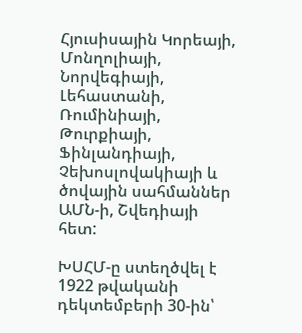Հյուսիսային Կորեայի, Մոնղոլիայի, Նորվեգիայի, Լեհաստանի, Ռումինիայի, Թուրքիայի, Ֆինլանդիայի, Չեխոսլովակիայի և ծովային սահմաններ ԱՄՆ-ի, Շվեդիայի հետ:

ԽՍՀՄ-ը ստեղծվել է 1922 թվականի դեկտեմբերի 30-ին՝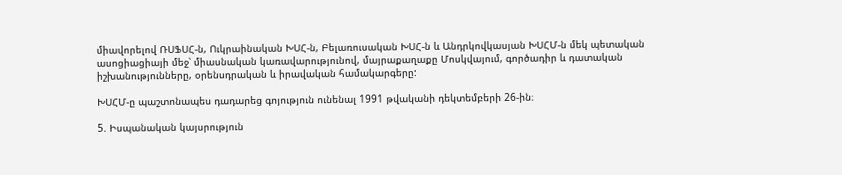միավորելով ՌՍՖՍՀ-ն, Ուկրաինական ԽՍՀ-ն, Բելառուսական ԽՍՀ-ն և Անդրկովկասյան ԽՍՀՄ-ն մեկ պետական ասոցիացիայի մեջ՝ միասնական կառավարությունով, մայրաքաղաքը Մոսկվայում, գործադիր և դատական իշխանությունները, օրենսդրական և իրավական համակարգերը:

ԽՍՀՄ-ը պաշտոնապես դադարեց գոյություն ունենալ 1991 թվականի դեկտեմբերի 26-ին։

5. Իսպանական կայսրություն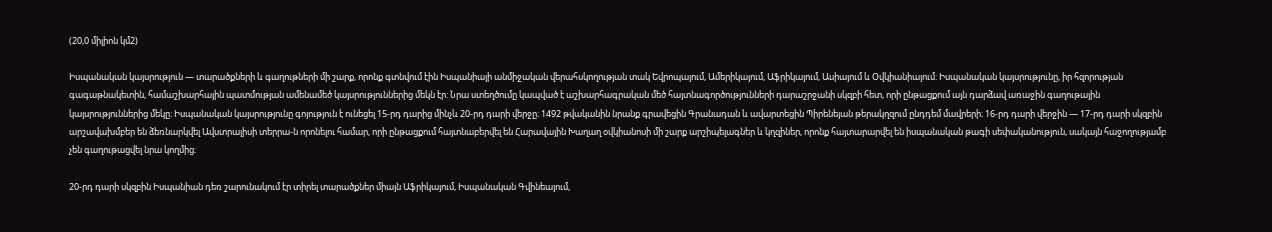(20,0 միլիոն կմ2)

Իսպանական կայսրություն — տարածքների և գաղութների մի շարք, որոնք գտնվում էին Իսպանիայի անմիջական վերահսկողության տակ Եվրոպայում, Ամերիկայում, Աֆրիկայում, Ասիայում և Օվկիանիայում: Իսպանական կայսրությունը, իր հզորության գագաթնակետին, համաշխարհային պատմության ամենամեծ կայսրություններից մեկն էր: Նրա ստեղծումը կապված է աշխարհագրական մեծ հայտնագործությունների դարաշրջանի սկզբի հետ, որի ընթացքում այն դարձավ առաջին գաղութային կայսրություններից մեկը։ Իսպանական կայսրությունը գոյություն է ունեցել 15-րդ դարից մինչև 20-րդ դարի վերջը։ 1492 թվականին նրանք գրավեցին Գրանադան և ավարտեցին Պիրենեյան թերակղզում ընդդեմ մավրերի։ 16-րդ դարի վերջին — 17-րդ դարի սկզբին արշավախմբեր են ձեռնարկվել Ավստրալիսի տերրա-ն որոնելու համար, որի ընթացքում հայտնաբերվել են Հարավային Խաղաղ օվկիանոսի մի շարք արշիպելագներ և կղզիներ, որոնք հայտարարվել են իսպանական թագի սեփականություն, սակայն հաջողությամբ չեն գաղութացվել նրա կողմից։

20-րդ դարի սկզբին Իսպանիան դեռ շարունակում էր տիրել տարածքներ միայն Աֆրիկայում, Իսպանական Գվինեայում,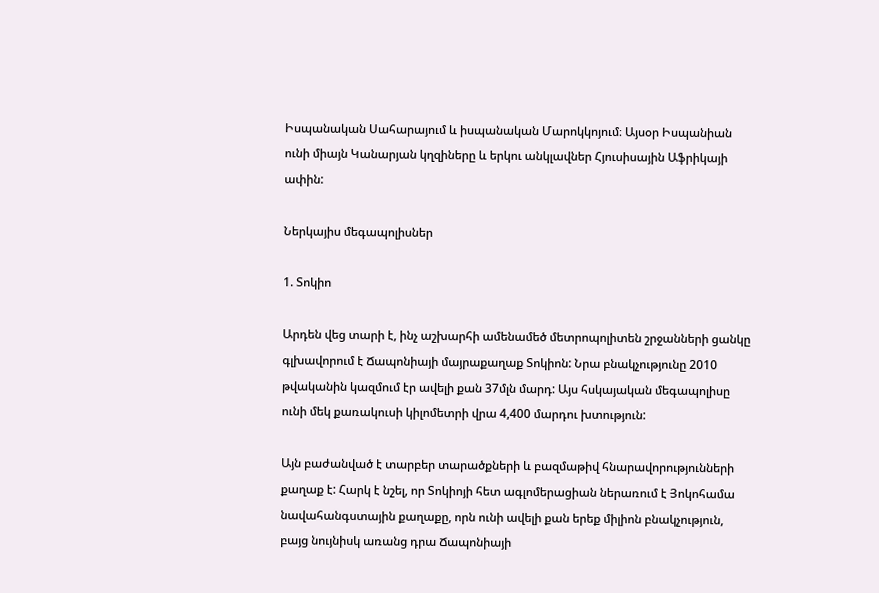Իսպանական Սահարայում և իսպանական Մարոկկոյում։ Այսօր Իսպանիան ունի միայն Կանարյան կղզիները և երկու անկլավներ Հյուսիսային Աֆրիկայի ափին:

Ներկայիս մեգապոլիսներ

1. Տոկիո

Արդեն վեց տարի է, ինչ աշխարհի ամենամեծ մետրոպոլիտեն շրջանների ցանկը գլխավորում է Ճապոնիայի մայրաքաղաք Տոկիոն: Նրա բնակչությունը 2010 թվականին կազմում էր ավելի քան 37մլն մարդ: Այս հսկայական մեգապոլիսը ունի մեկ քառակուսի կիլոմետրի վրա 4,400 մարդու խտություն:

Այն բաժանված է տարբեր տարածքների և բազմաթիվ հնարավորությունների քաղաք է: Հարկ է նշել, որ Տոկիոյի հետ ագլոմերացիան ներառում է Յոկոհամա նավահանգստային քաղաքը, որն ունի ավելի քան երեք միլիոն բնակչություն, բայց նույնիսկ առանց դրա Ճապոնիայի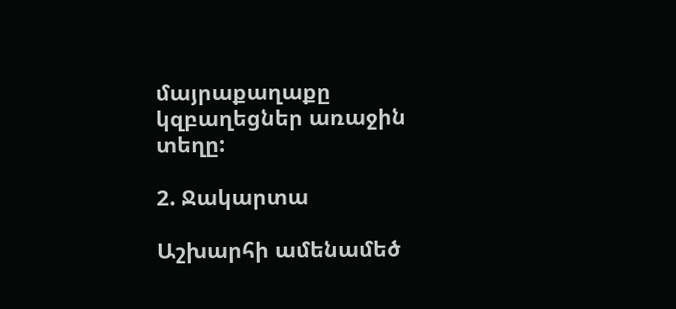մայրաքաղաքը կզբաղեցներ առաջին տեղը:

2. Ջակարտա

Աշխարհի ամենամեծ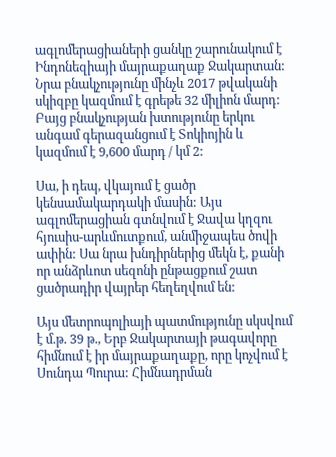ագլոմերացիաների ցանկը շարունակում է Ինդոնեզիայի մայրաքաղաք Ջակարտան: Նրա բնակչությունը մինչև 2017 թվականի սկիզբը կազմում է գրեթե 32 միլիոն մարդ: Բայց բնակչության խտությունը երկու անգամ գերազանցում է Տոկիոյին և կազմում է 9,600 մարդ / կմ 2:

Սա, ի դեպ, վկայում է ցածր կենսամակարդակի մասին: Այս ագլոմերացիան գտնվում է Ջավա կղզու հյուսիս-արևմուտքում, անմիջապես ծովի ափին: Սա նրա խնդիրներից մեկն է, քանի որ անձրևոտ սեզոնի ընթացքում շատ ցածրադիր վայրեր հեղեղվում են:

Այս մետրոպոլիայի պատմությունը սկսվում է մ.թ. 39 թ., Երբ Ջակարտայի թագավորը հիմնում է իր մայրաքաղաքը, որը կոչվում է Սունդա Պուրա: Հիմնադրման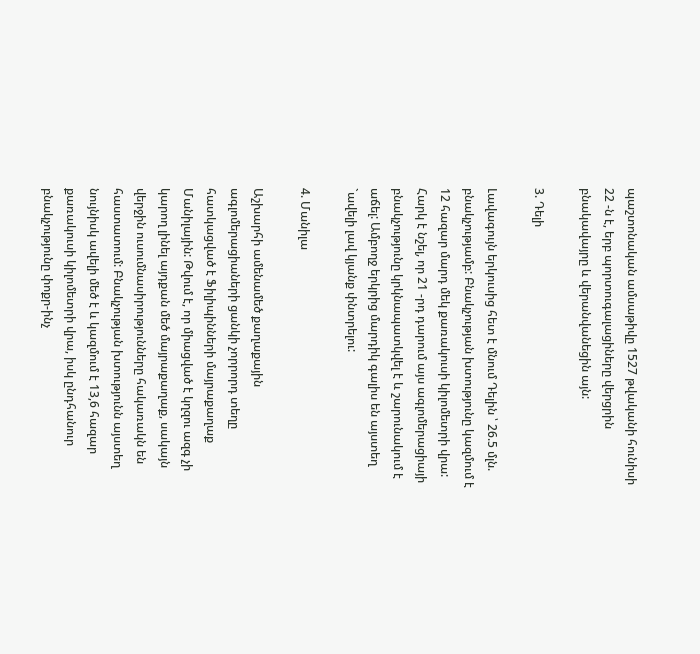պաշտոնական ամսաթիվը 1527 թվականի հունիսի 22 -ն է, երբ պորտուգալացիները վերցրին բնակավայրը և վերանվանեցին այն:

3. Դելի

Լավագույն երկուսից հետ է մնում Դելին ՝ 26.5 մլն. բնակչությամբ: Բնակչության խտությունը կազմում է 12 հազար մարդ մեկ քառակուսի կիլոմետրի վրա: Հարկ է նշել, որ 21 -րդ դարում այս ագլոմերացիայի բնակչությունը կրկնապատկվել է և շարունակում է աճել: Ամբողջ երկրից մարդիկ գալիս են այստեղ `ավելի լավ կյանք փնտրելու:

4. Մանիլա

Աշխարհի ամենամեծ քաղաքային ագլոմերացիաների ցանկի չորրորդ տեղը հատկացված է Ֆիլիպինների մայրաքաղաք Մանիլային: Թվում է, որ միացված է կղզու ազգ չի կարող լինել այդքան մեծ մայրաքաղաք, սակայն վերջին ուսումնասիրությունները հակառակն են հաստատում: Բնակչության խտությունն այստեղ նույնիսկ ավելի մեծ է և կազմում է 13,6 հազար քառակուսի կիլոմետրի վրա, իսկ ընդհանուր բնակչությունը փոքր-ինչ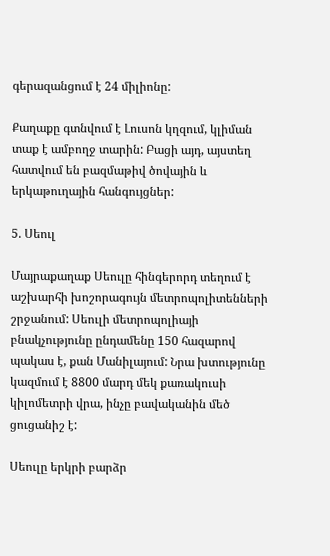գերազանցում է 24 միլիոնը:

Քաղաքը գտնվում է Լուսոն կղզում, կլիման տաք է ամբողջ տարին: Բացի այդ, այստեղ հատվում են բազմաթիվ ծովային և երկաթուղային հանգույցներ:

5. Սեուլ

Մայրաքաղաք Սեուլը հինգերորդ տեղում է աշխարհի խոշորագույն մետրոպոլիտենների շրջանում: Սեուլի մետրոպոլիայի բնակչությունը ընդամենը 150 հազարով պակաս է, քան Մանիլայում: Նրա խտությունը կազմում է 8800 մարդ մեկ քառակուսի կիլոմետրի վրա, ինչը բավականին մեծ ցուցանիշ է:

Սեուլը երկրի բարձր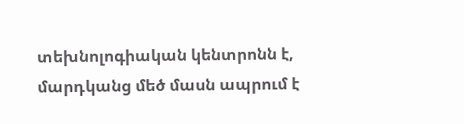տեխնոլոգիական կենտրոնն է, մարդկանց մեծ մասն ապրում է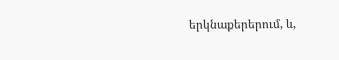երկնաքերերում, և,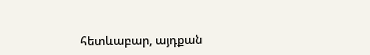հետևաբար, այդքան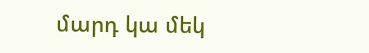մարդ կա մեկ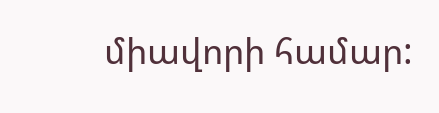միավորի համար: